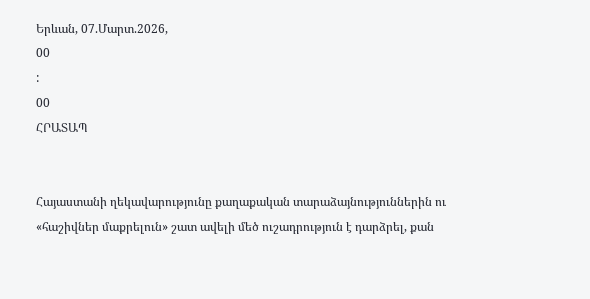Երևան, 07.Մարտ.2026,
00
:
00
ՀՐԱՏԱՊ


Հայաստանի ղեկավարությունը քաղաքական տարաձայնություններին ու «հաշիվներ մաքրելուն» շատ ավելի մեծ ուշադրություն է դարձրել, քան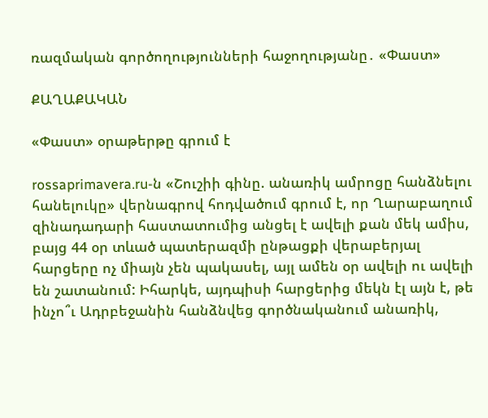ռազմական գործողությունների հաջողությանը․ «Փաստ»

ՔԱՂԱՔԱԿԱՆ

«Փաստ» օրաթերթը գրում է

rossaprimavera.ru-ն «Շուշիի գինը. անառիկ ամրոցը հանձնելու հանելուկը» վերնագրով հոդվածում գրում է, որ Ղարաբաղում զինադադարի հաստատումից անցել է ավելի քան մեկ ամիս, բայց 44 օր տևած պատերազմի ընթացքի վերաբերյալ հարցերը ոչ միայն չեն պակասել, այլ ամեն օր ավելի ու ավելի են շատանում: Իհարկե, այդպիսի հարցերից մեկն էլ այն է, թե ինչո՞ւ Ադրբեջանին հանձնվեց գործնականում անառիկ,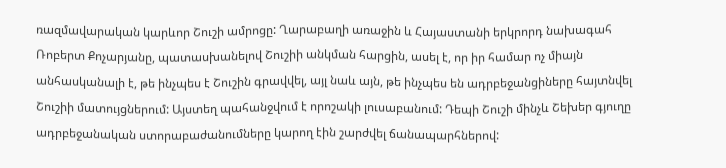ռազմավարական կարևոր Շուշի ամրոցը: Ղարաբաղի առաջին և Հայաստանի երկրորդ նախագահ Ռոբերտ Քոչարյանը, պատասխանելով Շուշիի անկման հարցին, ասել է, որ իր համար ոչ միայն անհասկանալի է, թե ինչպես է Շուշին գրավվել, այլ նաև այն, թե ինչպես են ադրբեջանցիները հայտնվել Շուշիի մատույցներում: Այստեղ պահանջվում է որոշակի լուսաբանում: Դեպի Շուշի մինչև Շեխեր գյուղը ադրբեջանական ստորաբաժանումները կարող էին շարժվել ճանապարհներով: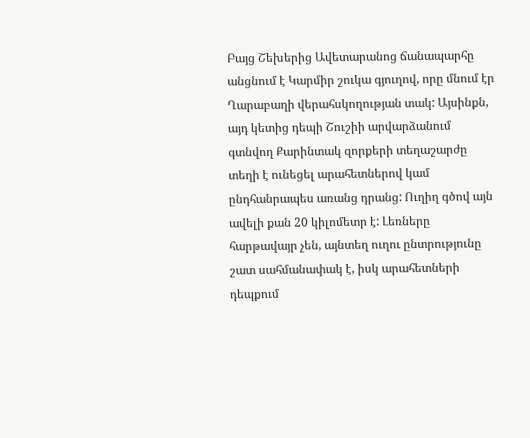Բայց Շեխերից Ավետարանոց ճանապարհը անցնում է Կարմիր շուկա գյուղով, որը մնում էր Ղարաբաղի վերահսկողության տակ: Այսինքն, այդ կետից դեպի Շուշիի արվարձանում գտնվող Քարինտակ զորքերի տեղաշարժը տեղի է ունեցել արահետներով կամ ընդհանրապես առանց դրանց: Ուղիղ գծով այն ավելի քան 20 կիլոմետր է: Լեռները հարթավայր չեն, այնտեղ ուղու ընտրությունը շատ սահմանափակ է, իսկ արահետների դեպքում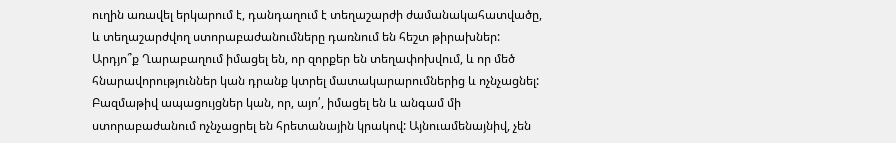ուղին առավել երկարում է, դանդաղում է տեղաշարժի ժամանակահատվածը, և տեղաշարժվող ստորաբաժանումները դառնում են հեշտ թիրախներ: Արդյո՞ք Ղարաբաղում իմացել են, որ զորքեր են տեղափոխվում, և որ մեծ հնարավորություններ կան դրանք կտրել մատակարարումներից և ոչնչացնել: Բազմաթիվ ապացույցներ կան, որ, այո՛, իմացել են և անգամ մի ստորաբաժանում ոչնչացրել են հրետանային կրակով: Այնուամենայնիվ, չեն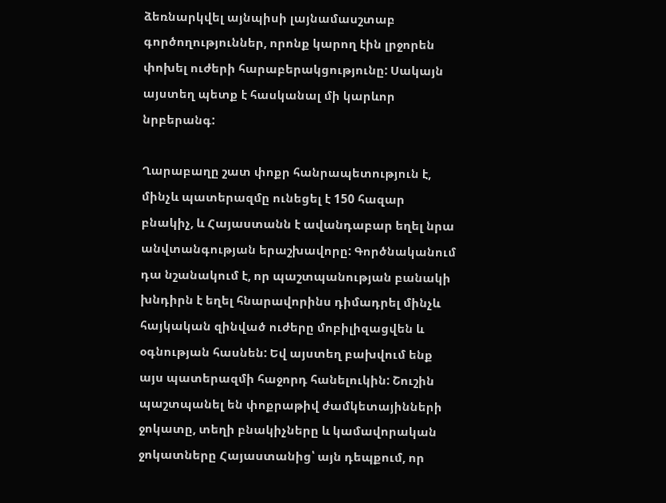ձեռնարկվել այնպիսի լայնամասշտաբ գործողություններ, որոնք կարող էին լրջորեն փոխել ուժերի հարաբերակցությունը: Սակայն այստեղ պետք է հասկանալ մի կարևոր նրբերանգ:

Ղարաբաղը շատ փոքր հանրապետություն է, մինչև պատերազմը ունեցել է 150 հազար բնակիչ, և Հայաստանն է ավանդաբար եղել նրա անվտանգության երաշխավորը: Գործնականում դա նշանակում է, որ պաշտպանության բանակի խնդիրն է եղել հնարավորինս դիմադրել մինչև հայկական զինված ուժերը մոբիլիզացվեն և օգնության հասնեն: Եվ այստեղ բախվում ենք այս պատերազմի հաջորդ հանելուկին: Շուշին պաշտպանել են փոքրաթիվ ժամկետայինների ջոկատը, տեղի բնակիչները և կամավորական ջոկատները Հայաստանից՝ այն դեպքում, որ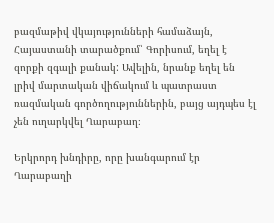բազմաթիվ վկայությունների համաձայն, Հայաստանի տարածքում՝ Գորիսում, եղել է զորքի զգալի քանակ: Ավելին, նրանք եղել են լրիվ մարտական վիճակում և պատրաստ ռազմական գործողություններին, բայց այդպես էլ չեն ուղարկվել Ղարաբաղ։

Երկրորդ խնդիրը, որը խանգարում էր Ղարաբաղի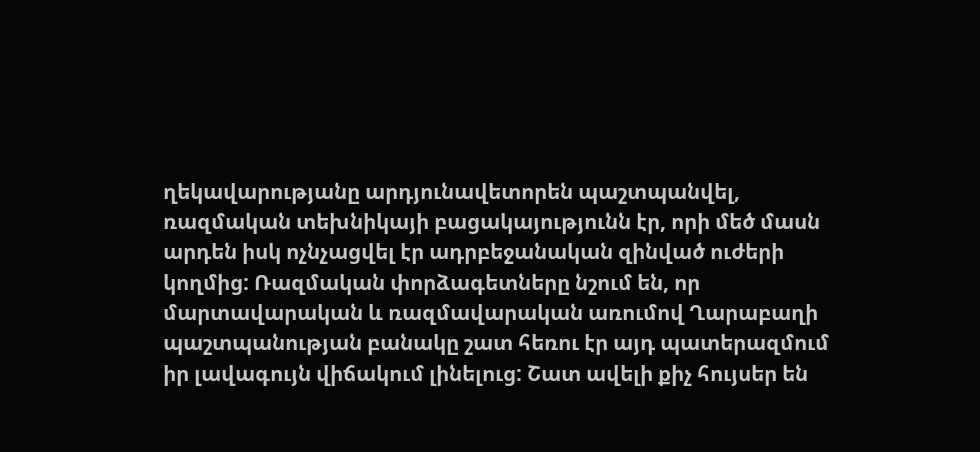ղեկավարությանը արդյունավետորեն պաշտպանվել, ռազմական տեխնիկայի բացակայությունն էր, որի մեծ մասն արդեն իսկ ոչնչացվել էր ադրբեջանական զինված ուժերի կողմից: Ռազմական փորձագետները նշում են, որ մարտավարական և ռազմավարական առումով Ղարաբաղի պաշտպանության բանակը շատ հեռու էր այդ պատերազմում իր լավագույն վիճակում լինելուց: Շատ ավելի քիչ հույսեր են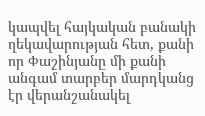կապվել հայկական բանակի ղեկավարության հետ, քանի որ Փաշինյանը մի քանի անգամ տարբեր մարդկանց էր վերանշանակել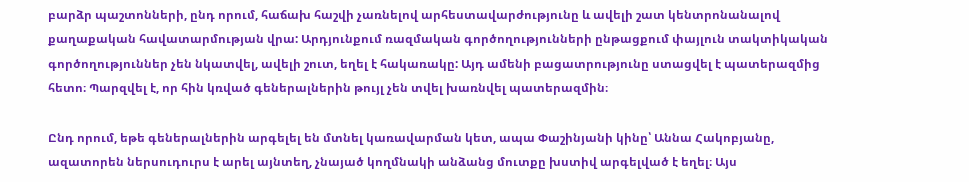բարձր պաշտոնների, ընդ որում, հաճախ հաշվի չառնելով արհեստավարժությունը և ավելի շատ կենտրոնանալով քաղաքական հավատարմության վրա: Արդյունքում ռազմական գործողությունների ընթացքում փայլուն տակտիկական գործողություններ չեն նկատվել, ավելի շուտ, եղել է հակառակը: Այդ ամենի բացատրությունը ստացվել է պատերազմից հետո։ Պարզվել է, որ հին կռված գեներալներին թույլ չեն տվել խառնվել պատերազմին։

Ընդ որում, եթե գեներալներին արգելել են մտնել կառավարման կետ, ապա Փաշինյանի կինը՝ Աննա Հակոբյանը, ազատորեն ներսուդուրս է արել այնտեղ, չնայած կողմնակի անձանց մուտքը խստիվ արգելված է եղել։ Այս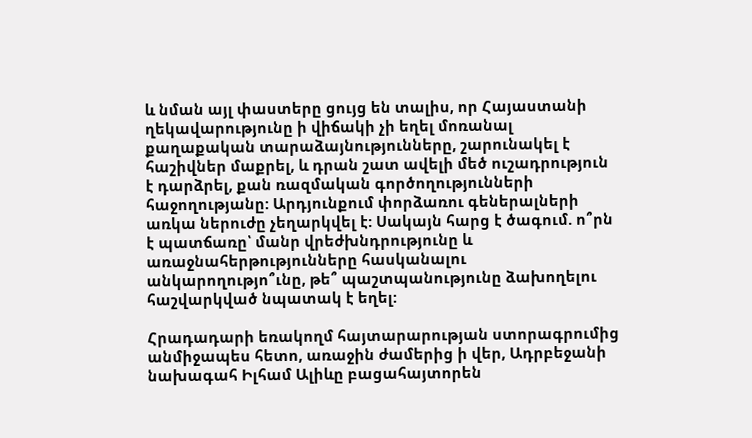և նման այլ փաստերը ցույց են տալիս, որ Հայաստանի ղեկավարությունը ի վիճակի չի եղել մոռանալ քաղաքական տարաձայնությունները, շարունակել է հաշիվներ մաքրել, և դրան շատ ավելի մեծ ուշադրություն է դարձրել, քան ռազմական գործողությունների հաջողությանը: Արդյունքում փորձառու գեներալների առկա ներուժը չեղարկվել է: Սակայն հարց է ծագում. ո՞րն է պատճառը՝ մանր վրեժխնդրությունը և առաջնահերթությունները հասկանալու անկարողությո՞ւնը, թե՞ պաշտպանությունը ձախողելու հաշվարկված նպատակ է եղել:

Հրադադարի եռակողմ հայտարարության ստորագրումից անմիջապես հետո, առաջին ժամերից ի վեր, Ադրբեջանի նախագահ Իլհամ Ալիևը բացահայտորեն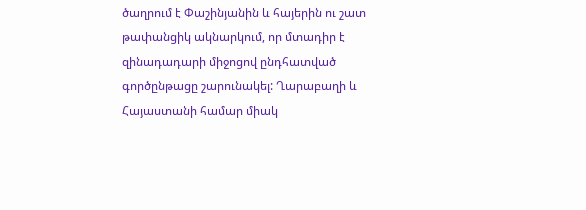ծաղրում է Փաշինյանին և հայերին ու շատ թափանցիկ ակնարկում, որ մտադիր է զինադադարի միջոցով ընդհատված գործընթացը շարունակել: Ղարաբաղի և Հայաստանի համար միակ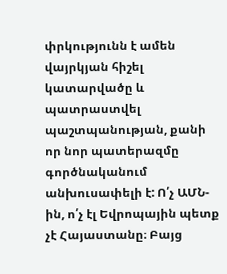փրկությունն է ամեն վայրկյան հիշել կատարվածը և պատրաստվել պաշտպանության, քանի որ նոր պատերազմը գործնականում անխուսափելի է: Ո՛չ ԱՄՆ-ին, ո՛չ էլ Եվրոպային պետք չէ Հայաստանը։ Բայց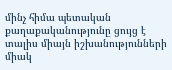մինչ հիմա պետական քաղաքականությունը ցույց է տալիս միայն իշխանությունների միակ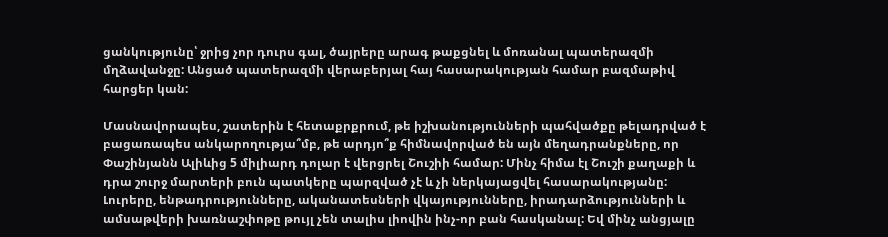ցանկությունը՝ ջրից չոր դուրս գալ, ծայրերը արագ թաքցնել և մոռանալ պատերազմի մղձավանջը: Անցած պատերազմի վերաբերյալ հայ հասարակության համար բազմաթիվ հարցեր կան:

Մասնավորապես, շատերին է հետաքրքրում, թե իշխանությունների պահվածքը թելադրված է բացառապես անկարողությա՞մբ, թե արդյո՞ք հիմնավորված են այն մեղադրանքները, որ Փաշինյանն Ալիևից 5 միլիարդ դոլար է վերցրել Շուշիի համար: Մինչ հիմա էլ Շուշի քաղաքի և դրա շուրջ մարտերի բուն պատկերը պարզված չէ և չի ներկայացվել հասարակությանը: Լուրերը, ենթադրությունները, ականատեսների վկայությունները, իրադարձությունների և ամսաթվերի խառնաշփոթը թույլ չեն տալիս լիովին ինչ-որ բան հասկանալ: Եվ մինչ անցյալը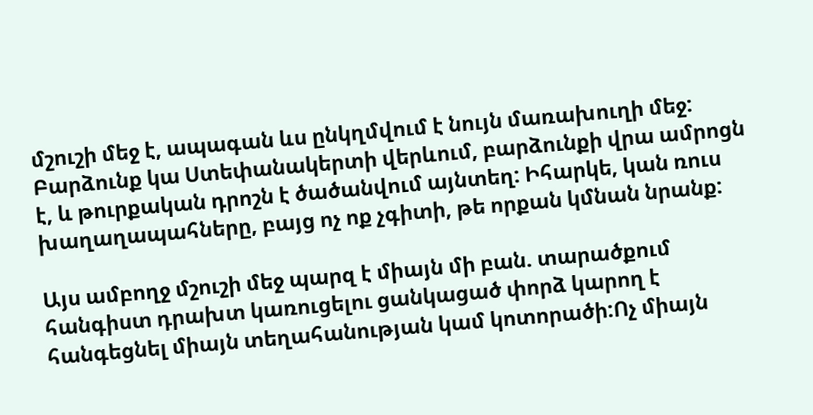մշուշի մեջ է, ապագան ևս ընկղմվում է նույն մառախուղի մեջ: Բարձունք կա Ստեփանակերտի վերևում, բարձունքի վրա ամրոցն է, և թուրքական դրոշն է ծածանվում այնտեղ: Իհարկե, կան ռուս խաղաղապահները, բայց ոչ ոք չգիտի, թե որքան կմնան նրանք:

Այս ամբողջ մշուշի մեջ պարզ է միայն մի բան. տարածքում հանգիստ դրախտ կառուցելու ցանկացած փորձ կարող է հանգեցնել միայն տեղահանության կամ կոտորածի:Ոչ միայն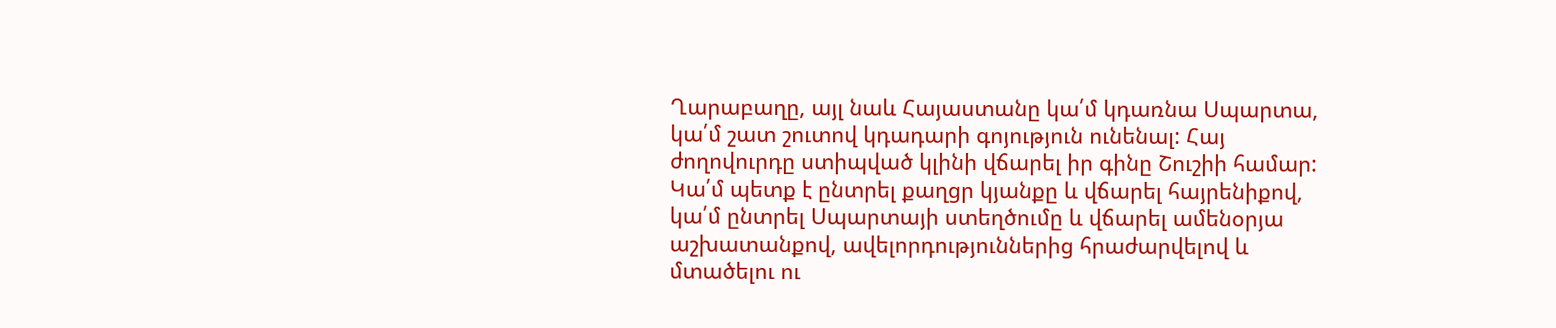Ղարաբաղը, այլ նաև Հայաստանը կա՛մ կդառնա Սպարտա, կա՛մ շատ շուտով կդադարի գոյություն ունենալ: Հայ ժողովուրդը ստիպված կլինի վճարել իր գինը Շուշիի համար: Կա՛մ պետք է ընտրել քաղցր կյանքը և վճարել հայրենիքով, կա՛մ ընտրել Սպարտայի ստեղծումը և վճարել ամենօրյա աշխատանքով, ավելորդություններից հրաժարվելով և մտածելու ու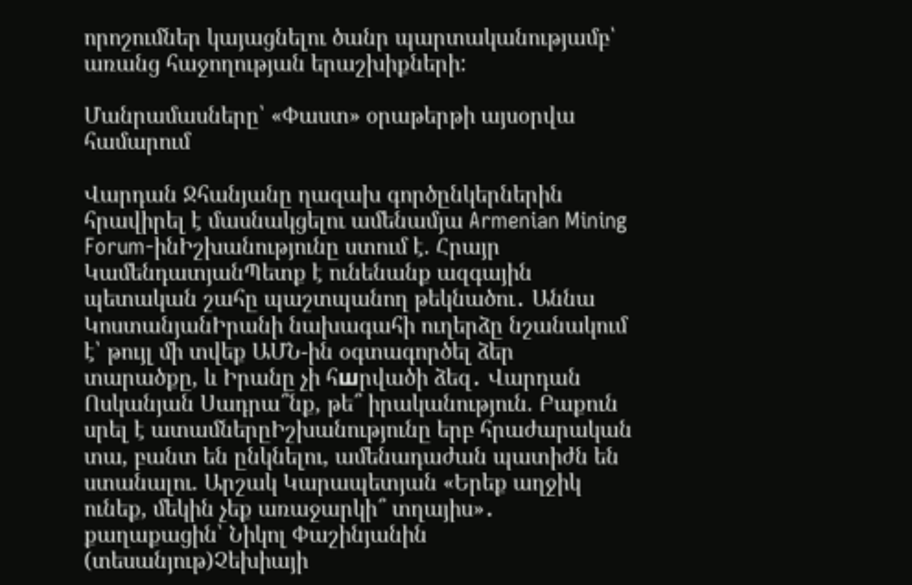որոշումներ կայացնելու ծանր պարտականությամբ՝ առանց հաջողության երաշխիքների:

Մանրամասները՝ «Փաստ» օրաթերթի այսօրվա համարում

Վարդան Ջհանյանը ղազախ գործընկերներին հրավիրել է մասնակցելու ամենամյա Armenian Mining Forum-ինԻշխանությունը ստում է. Հրայր ԿամենդատյանՊետք է ունենանք ազգային պետական շահը պաշտպանող թեկնածու․ Աննա ԿոստանյանԻրանի նախագահի ուղերձը նշանակում է՝ թույլ մի տվեք ԱՄՆ-ին օգտագործել ձեր տարածքը, և Իրանը չի հшրվածի ձեզ․ Վարդան Ոսկանյան Սադրա՞նք, թե՞ իրականություն. Բաքուն սրել է ատամներըԻշխանությունը երբ հրաժարական տա, բանտ են ընկնելու, ամենադաժան պատիժն են ստանալու. Արշակ Կարապետյան «Երեք աղջիկ ունեք, մեկին չեք առաջարկի՞ տղայիս»․ քաղաքացին՝ Նիկոլ Փաշինյանին (տեսանյութ)Չեխիայի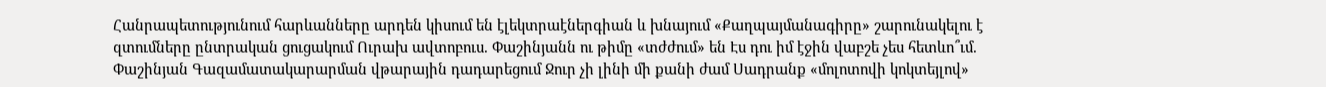Հանրապետությունում հարևանները արդեն կիսում են էլեկտրաէներգիան և խնայում «Քաղպայմանագիրը» շարունակելու է զտումները ընտրական ցուցակում Ուրախ ավտոբուս. Փաշինյանն ու թիմը «տժժում» են Էս դու իմ էջին վաբշե չես հետևո՞ւմ. Փաշինյան Գազամատակարարման վթարային դադարեցում Ջուր չի լինի մի քանի ժամ Սադրանք «մոլոտովի կոկտեյլով»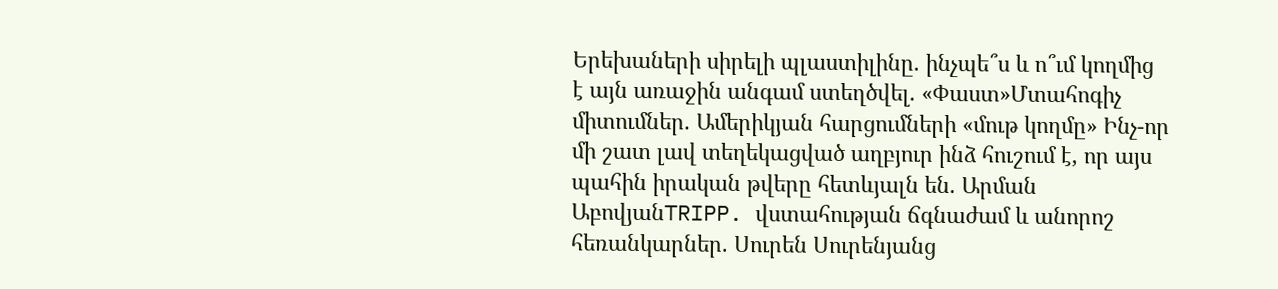Երեխաների սիրելի պլաստիլինը. ինչպե՞ս և ո՞ւմ կողմից է այն առաջին անգամ ստեղծվել. «Փաստ»Մտահոգիչ միտումներ. Ամերիկյան հարցումների «մութ կողմը» Ինչ-որ մի շատ լավ տեղեկացված աղբյուր ինձ հուշում է, որ այս պահին իրական թվերը հետևյալն են. Արման ԱբովյանTRIPP. վստահության ճգնաժամ և անորոշ հեռանկարներ. Սուրեն Սուրենյանց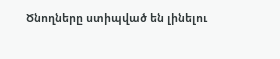Ծնողները ստիպված են լինելու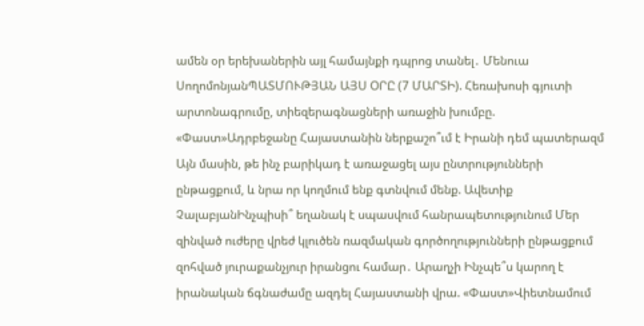ամեն օր երեխաներին այլ համայնքի դպրոց տանել․ Մենուա ՍողոմոնյանՊԱՏՄՈՒԹՅԱՆ ԱՅՍ ՕՐԸ (7 ՄԱՐՏԻ). Հեռախոսի գյուտի արտոնագրումը, տիեզերագնացների առաջին խումբը. «Փաստ»Ադրբեջանը Հայաստանին ներքաշո՞ւմ է Իրանի դեմ պատերազմ Այն մասին, թե ինչ բարիկադ է առաջացել այս ընտրությունների ընթացքում, և նրա որ կողմում ենք գտնվում մենք. Ավետիք ՉալաբյանԻնչպիսի՞ եղանակ է սպասվում հանրապետությունում Մեր զինված ուժերը վրեժ կլուծեն ռազմական գործողությունների ընթացքում զոհված յուրաքանչյուր իրանցու համար․ Արաղչի Ինչպե՞ս կարող է իրանական ճգնաժամը ազդել Հայաստանի վրա. «Փաստ»Վիետնամում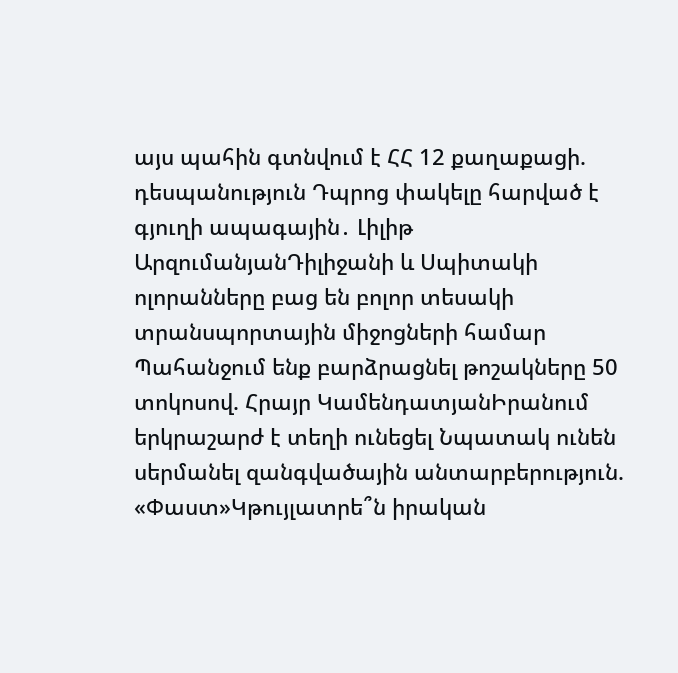այս պահին գտնվում է ՀՀ 12 քաղաքացի. դեսպանություն Դպրոց փակելը հարված է գյուղի ապագային․ Լիլիթ ԱրզումանյանԴիլիջանի և Սպիտակի ոլորանները բաց են բոլոր տեսակի տրանսպորտային միջոցների համար Պահանջում ենք բարձրացնել թոշակները 50 տոկոսով. Հրայր ԿամենդատյանԻրանում երկրաշարժ է տեղի ունեցել Նպատակ ունեն սերմանել զանգվածային անտարբերություն. «Փաստ»Կթույլատրե՞ն իրական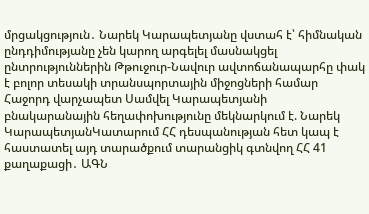մրցակցություն․ Նարեկ Կարապետյանը վստահ է՝ հիմնական ընդդիմությանը չեն կարող արգելել մասնակցել ընտրություններին Թթուջուր-Նավուր ավտոճանապարհը փակ է բոլոր տեսակի տրանսպորտային միջոցների համար Հաջորդ վարչապետ Սամվել Կարապետյանի բնակարանային հեղափոխությունը մեկնարկում է. Նարեկ ԿարապետյանԿատարում ՀՀ դեսպանության հետ կապ է հաստատել այդ տարածքում տարանցիկ գտնվող ՀՀ 41 քաղաքացի․ ԱԳՆ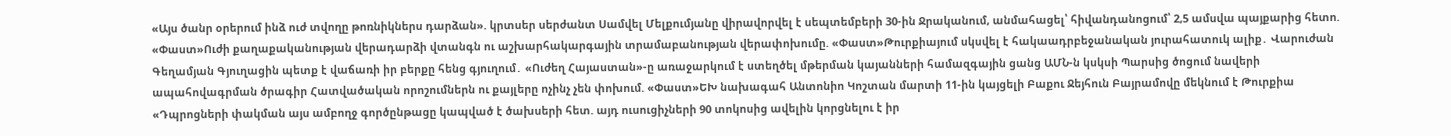«Այս ծանր օրերում ինձ ուժ տվողը թոռնիկներս դարձան». կրտսեր սերժանտ Սամվել Մելքումյանը վիրավորվել է սեպտեմբերի 30-ին Ջրականում, անմահացել՝ հիվանդանոցում՝ 2,5 ամսվա պայքարից հետո. «Փաստ»Ուժի քաղաքականության վերադարձի վտանգն ու աշխարհակարգային տրամաբանության վերափոխումը. «Փաստ»Թուրքիայում սկսվել է հակաադրբեջանական յուրահատուկ ալիք․ Վարուժան Գեղամյան Գյուղացին պետք է վաճառի իր բերքը հենց գյուղում․ «Ուժեղ Հայաստան»-ը առաջարկում է ստեղծել մթերման կայանների համազգային ցանց ԱՄՆ-ն կսկսի Պարսից ծոցում նավերի ապահովագրման ծրագիր Հատվածական որոշումներն ու քայլերը ոչինչ չեն փոխում. «Փաստ»ԵԽ նախագահ Անտոնիո Կոշտան մարտի 11-ին կայցելի Բաքու Ջեյհուն Բայրամովը մեկնում է Թուրքիա «Դպրոցների փակման այս ամբողջ գործընթացը կապված է ծախսերի հետ. այդ ուսուցիչների 90 տոկոսից ավելին կորցնելու է իր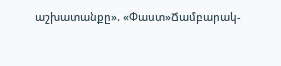աշխատանքը». «Փաստ»Ճամբարակ-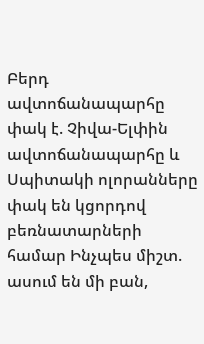Բերդ ավտոճանապարհը փակ է. Չիվա-Ելփին ավտոճանապարհը և Սպիտակի ոլորանները փակ են կցորդով բեռնատարների համար Ինչպես միշտ. ասում են մի բան,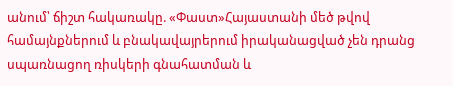անում՝ ճիշտ հակառակը. «Փաստ»Հայաստանի մեծ թվով համայնքներում և բնակավայրերում իրականացված չեն դրանց սպառնացող ռիսկերի գնահատման և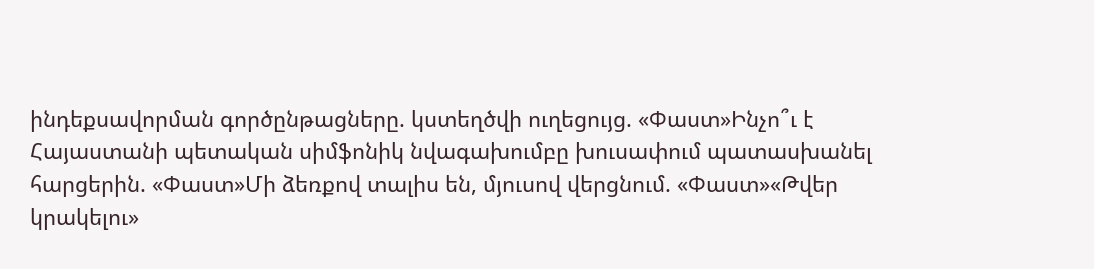ինդեքսավորման գործընթացները. կստեղծվի ուղեցույց. «Փաստ»Ինչո՞ւ է Հայաստանի պետական սիմֆոնիկ նվագախումբը խուսափում պատասխանել հարցերին. «Փաստ»Մի ձեռքով տալիս են, մյուսով վերցնում. «Փաստ»«Թվեր կրակելու»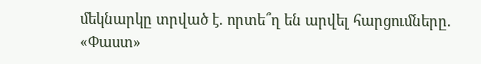մեկնարկը տրված է. որտե՞ղ են արվել հարցումները. «Փաստ»